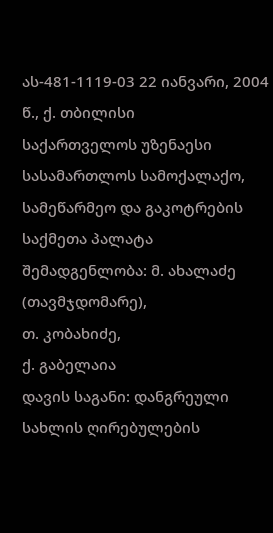ას-481-1119-03 22 იანვარი, 2004 წ., ქ. თბილისი
საქართველოს უზენაესი სასამართლოს სამოქალაქო, სამეწარმეო და გაკოტრების საქმეთა პალატა
შემადგენლობა: მ. ახალაძე (თავმჯდომარე),
თ. კობახიძე,
ქ. გაბელაია
დავის საგანი: დანგრეული სახლის ღირებულების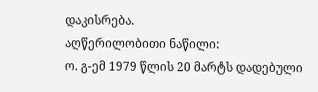დაკისრება.
აღწერილობითი ნაწილი:
ო. გ-ემ 1979 წლის 20 მარტს დადებული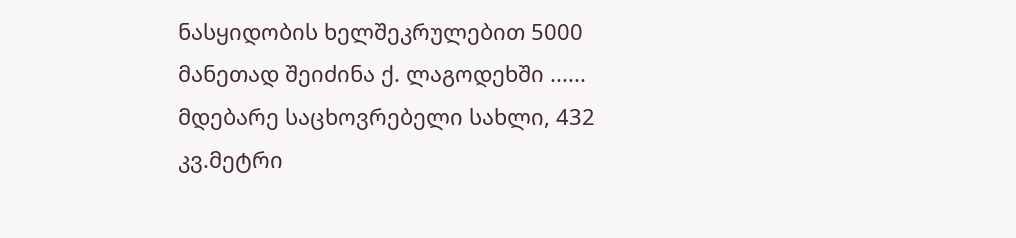ნასყიდობის ხელშეკრულებით 5000 მანეთად შეიძინა ქ. ლაგოდეხში ...... მდებარე საცხოვრებელი სახლი, 432 კვ.მეტრი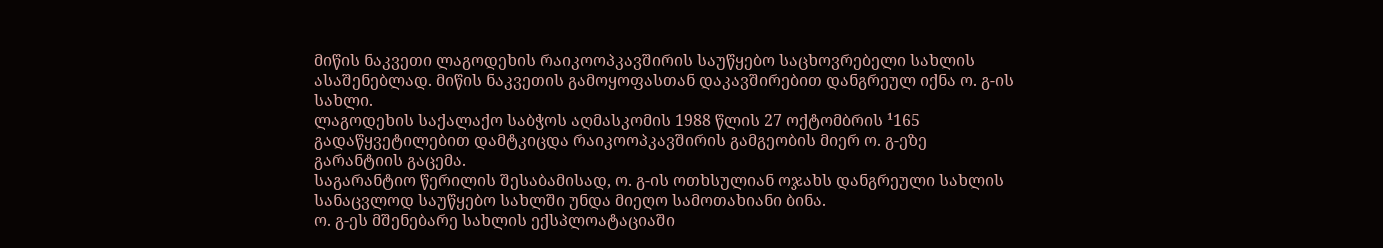მიწის ნაკვეთი ლაგოდეხის რაიკოოპკავშირის საუწყებო საცხოვრებელი სახლის ასაშენებლად. მიწის ნაკვეთის გამოყოფასთან დაკავშირებით დანგრეულ იქნა ო. გ-ის სახლი.
ლაგოდეხის საქალაქო საბჭოს აღმასკომის 1988 წლის 27 ოქტომბრის ¹165 გადაწყვეტილებით დამტკიცდა რაიკოოპკავშირის გამგეობის მიერ ო. გ-ეზე გარანტიის გაცემა.
საგარანტიო წერილის შესაბამისად, ო. გ-ის ოთხსულიან ოჯახს დანგრეული სახლის სანაცვლოდ საუწყებო სახლში უნდა მიეღო სამოთახიანი ბინა.
ო. გ-ეს მშენებარე სახლის ექსპლოატაციაში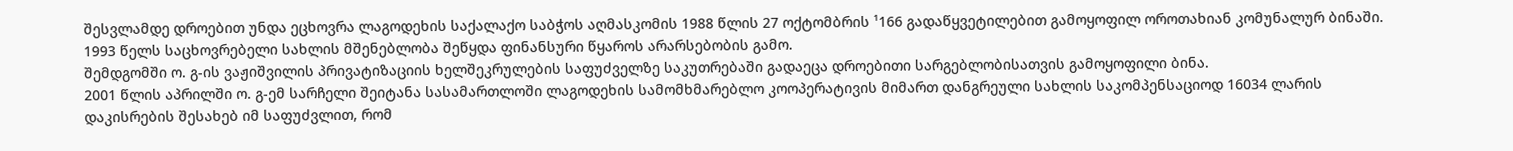შესვლამდე დროებით უნდა ეცხოვრა ლაგოდეხის საქალაქო საბჭოს აღმასკომის 1988 წლის 27 ოქტომბრის ¹166 გადაწყვეტილებით გამოყოფილ ოროთახიან კომუნალურ ბინაში.
1993 წელს საცხოვრებელი სახლის მშენებლობა შეწყდა ფინანსური წყაროს არარსებობის გამო.
შემდგომში ო. გ-ის ვაჟიშვილის პრივატიზაციის ხელშეკრულების საფუძველზე საკუთრებაში გადაეცა დროებითი სარგებლობისათვის გამოყოფილი ბინა.
2001 წლის აპრილში ო. გ-ემ სარჩელი შეიტანა სასამართლოში ლაგოდეხის სამომხმარებლო კოოპერატივის მიმართ დანგრეული სახლის საკომპენსაციოდ 16034 ლარის დაკისრების შესახებ იმ საფუძვლით, რომ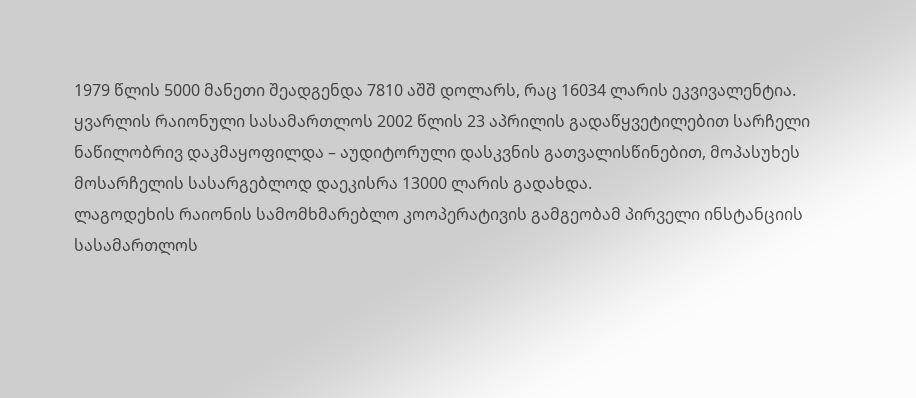1979 წლის 5000 მანეთი შეადგენდა 7810 აშშ დოლარს, რაც 16034 ლარის ეკვივალენტია.
ყვარლის რაიონული სასამართლოს 2002 წლის 23 აპრილის გადაწყვეტილებით სარჩელი ნაწილობრივ დაკმაყოფილდა – აუდიტორული დასკვნის გათვალისწინებით, მოპასუხეს მოსარჩელის სასარგებლოდ დაეკისრა 13000 ლარის გადახდა.
ლაგოდეხის რაიონის სამომხმარებლო კოოპერატივის გამგეობამ პირველი ინსტანციის სასამართლოს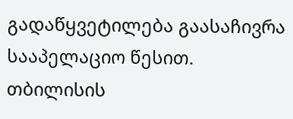გადაწყვეტილება გაასაჩივრა სააპელაციო წესით.
თბილისის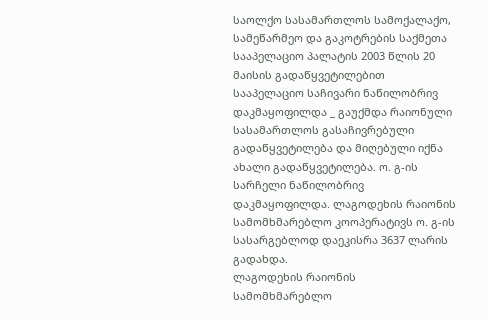საოლქო სასამართლოს სამოქალაქო, სამეწარმეო და გაკოტრების საქმეთა სააპელაციო პალატის 2003 წლის 20 მაისის გადაწყვეტილებით სააპელაციო საჩივარი ნაწილობრივ დაკმაყოფილდა _ გაუქმდა რაიონული სასამართლოს გასაჩივრებული გადაწყვეტილება და მიღებული იქნა ახალი გადაწყვეტილება. ო. გ-ის სარჩელი ნაწილობრივ დაკმაყოფილდა. ლაგოდეხის რაიონის სამომხმარებლო კოოპერატივს ო. გ-ის სასარგებლოდ დაეკისრა 3637 ლარის გადახდა.
ლაგოდეხის რაიონის სამომხმარებლო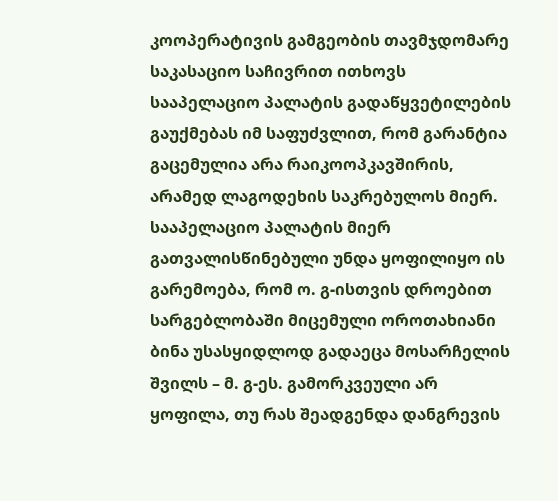კოოპერატივის გამგეობის თავმჯდომარე საკასაციო საჩივრით ითხოვს სააპელაციო პალატის გადაწყვეტილების გაუქმებას იმ საფუძვლით, რომ გარანტია გაცემულია არა რაიკოოპკავშირის, არამედ ლაგოდეხის საკრებულოს მიერ. სააპელაციო პალატის მიერ გათვალისწინებული უნდა ყოფილიყო ის გარემოება, რომ ო. გ-ისთვის დროებით სარგებლობაში მიცემული ოროთახიანი ბინა უსასყიდლოდ გადაეცა მოსარჩელის შვილს – მ. გ-ეს. გამორკვეული არ ყოფილა, თუ რას შეადგენდა დანგრევის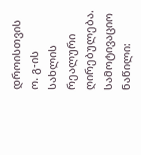დროისთვის ო. გ-ის სახლის რეალური ღირებულება.
სამოტივაციო ნაწილი: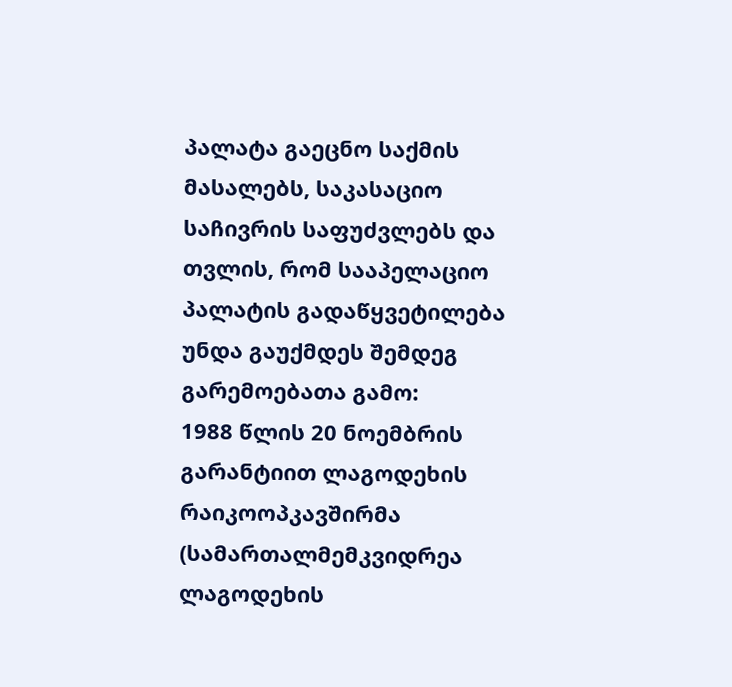პალატა გაეცნო საქმის მასალებს, საკასაციო საჩივრის საფუძვლებს და თვლის, რომ სააპელაციო პალატის გადაწყვეტილება უნდა გაუქმდეს შემდეგ გარემოებათა გამო:
1988 წლის 20 ნოემბრის გარანტიით ლაგოდეხის რაიკოოპკავშირმა (სამართალმემკვიდრეა ლაგოდეხის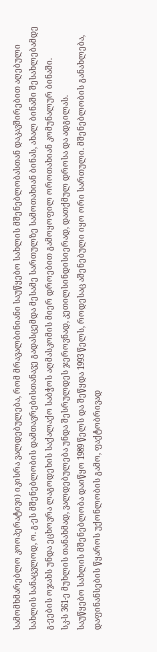სამომხმარებლო კოოპერატივი) იკისრა ვალდებულება, რომ მრავალბინიანი საუწყებო სახლის მშენებლობასთან დაკავშირებით აღებული სახლის სანაცვლოდ, ო. გ-ეს მშენებლობის დამთავრებისთანავე გადასცემდა მესამე სართულზე სამოთახიან ბინას, ახალ ბინაში შესახლებამდე გ-ეების ოჯახს უნდა ეცხოვრა ლაგოდეხის საქალაქო საბჭოს აღმასკომის მიერ დროებით გამოყოფილ ოროთახიან კომუნალურ ბინაში.
სკ-ს 361-ე მუხლის თანახმად, ვალდებულება უნდა შესრულდეს ჯეროვნად, კეთილსინდისიერად, დათქმულ დროსა და ადგილას.
საუწყებო სახლის მშენებლობა დაიწყო 1989 წელს და შეწყდა 1993 წელს, როდესაც აშენებული იყო ორი სართული. მშენებლობის განახლება, დაფინანსების წყაროს უქონლობის გამო, ფაქტობრივად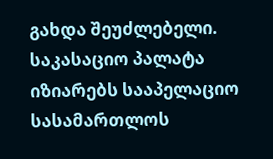გახდა შეუძლებელი.
საკასაციო პალატა იზიარებს სააპელაციო სასამართლოს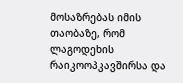მოსაზრებას იმის თაობაზე, რომ ლაგოდეხის რაიკოოპკავშირსა და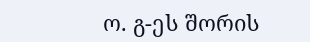ო. გ-ეს შორის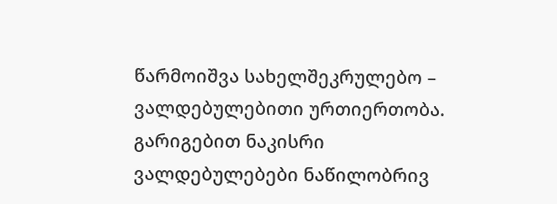წარმოიშვა სახელშეკრულებო – ვალდებულებითი ურთიერთობა.
გარიგებით ნაკისრი ვალდებულებები ნაწილობრივ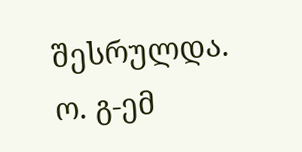შესრულდა. ო. გ-ემ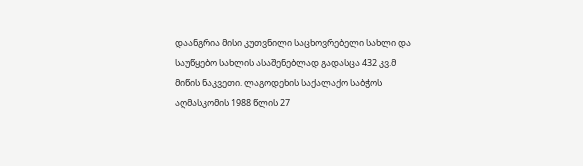დაანგრია მისი კუთვნილი საცხოვრებელი სახლი და საუწყებო სახლის ასაშენებლად გადასცა 432 კვ.მ მიწის ნაკვეთი. ლაგოდეხის საქალაქო საბჭოს აღმასკომის 1988 წლის 27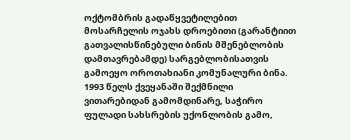ოქტომბრის გადაწყვეტილებით მოსარჩელის ოჯახს დროებითი (გარანტიით გათვალისწინებული ბინის მშენებლობის დამთავრებამდე) სარგებლობისათვის გამოეყო ოროთახიანი კომუნალური ბინა.
1993 წელს ქვეყანაში შექმნილი ვითარებიდან გამომდინარე, საჭირო ფულადი სახსრების უქონლობის გამო,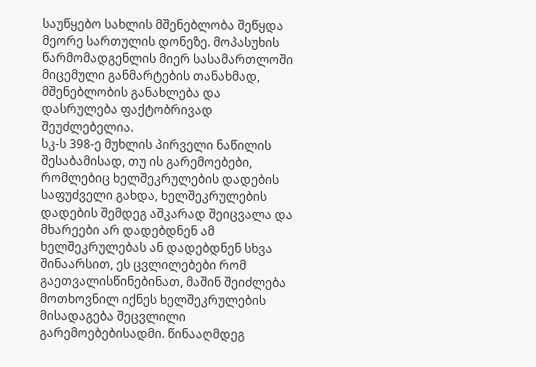საუწყებო სახლის მშენებლობა შეწყდა მეორე სართულის დონეზე. მოპასუხის წარმომადგენლის მიერ სასამართლოში მიცემული განმარტების თანახმად, მშენებლობის განახლება და დასრულება ფაქტობრივად შეუძლებელია.
სკ-ს 398-ე მუხლის პირველი ნაწილის შესაბამისად, თუ ის გარემოებები, რომლებიც ხელშეკრულების დადების საფუძველი გახდა, ხელშეკრულების დადების შემდეგ აშკარად შეიცვალა და მხარეები არ დადებდნენ ამ ხელშეკრულებას ან დადებდნენ სხვა შინაარსით, ეს ცვლილებები რომ გაეთვალისწინებინათ, მაშინ შეიძლება მოთხოვნილ იქნეს ხელშეკრულების მისადაგება შეცვლილი გარემოებებისადმი. წინააღმდეგ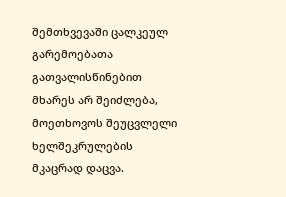შემთხვევაში ცალკეულ გარემოებათა გათვალისწინებით მხარეს არ შეიძლება, მოეთხოვოს შეუცვლელი ხელშეკრულების მკაცრად დაცვა.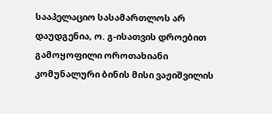სააპელაციო სასამართლოს არ დაუდგენია, ო. გ-ისათვის დროებით გამოყოფილი ოროთახიანი კომუნალური ბინის მისი ვაჟიშვილის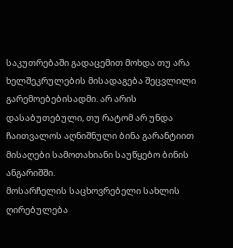საკუთრებაში გადაცემით მოხდა თუ არა ხელშეკრულების მისადაგება შეცვლილი გარემოებებისადმი. არ არის დასაბუთებული, თუ რატომ არ უნდა ჩაითვალოს აღნიშნული ბინა გარანტიით მისაღები სამოთახიანი საუწყებო ბინის ანგარიშში.
მოსარჩელის საცხოვრებელი სახლის ღირებულება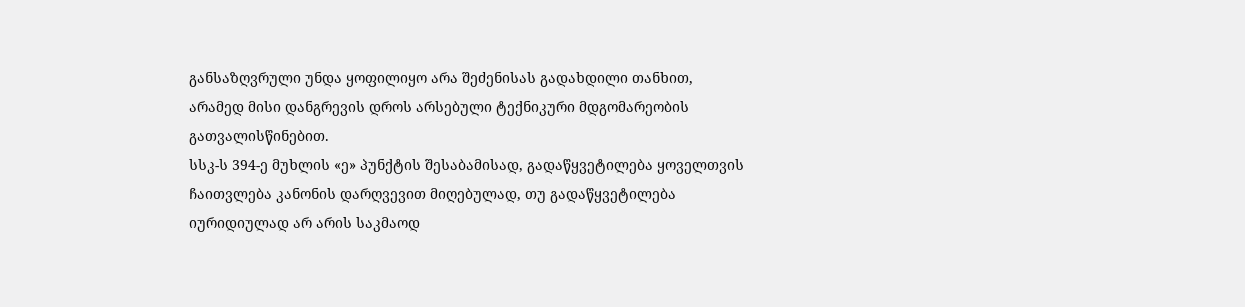განსაზღვრული უნდა ყოფილიყო არა შეძენისას გადახდილი თანხით, არამედ მისი დანგრევის დროს არსებული ტექნიკური მდგომარეობის გათვალისწინებით.
სსკ-ს 394-ე მუხლის «ე» პუნქტის შესაბამისად, გადაწყვეტილება ყოველთვის ჩაითვლება კანონის დარღვევით მიღებულად, თუ გადაწყვეტილება იურიდიულად არ არის საკმაოდ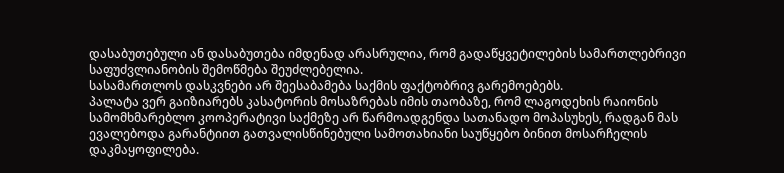დასაბუთებული ან დასაბუთება იმდენად არასრულია, რომ გადაწყვეტილების სამართლებრივი საფუძვლიანობის შემოწმება შეუძლებელია.
სასამართლოს დასკვნები არ შეესაბამება საქმის ფაქტობრივ გარემოებებს.
პალატა ვერ გაიზიარებს კასატორის მოსაზრებას იმის თაობაზე, რომ ლაგოდეხის რაიონის სამომხმარებლო კოოპერატივი საქმეზე არ წარმოადგენდა სათანადო მოპასუხეს, რადგან მას ევალებოდა გარანტიით გათვალისწინებული სამოთახიანი საუწყებო ბინით მოსარჩელის დაკმაყოფილება.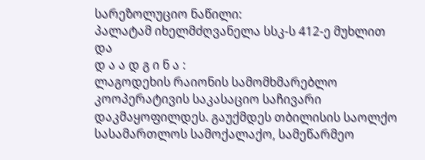სარეზოლუციო ნაწილი:
პალატამ იხელმძღვანელა სსკ-ს 412-ე მუხლით და
დ ა ა დ გ ი ნ ა :
ლაგოდეხის რაიონის სამომხმარებლო კოოპერატივის საკასაციო საჩივარი დაკმაყოფილდეს. გაუქმდეს თბილისის საოლქო სასამართლოს სამოქალაქო, სამეწარმეო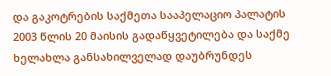და გაკოტრების საქმეთა სააპელაციო პალატის 2003 წლის 20 მაისის გადაწყვეტილება და საქმე ხელახლა განსახილველად დაუბრუნდეს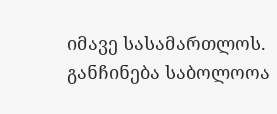იმავე სასამართლოს.
განჩინება საბოლოოა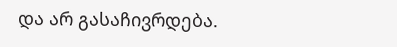და არ გასაჩივრდება.